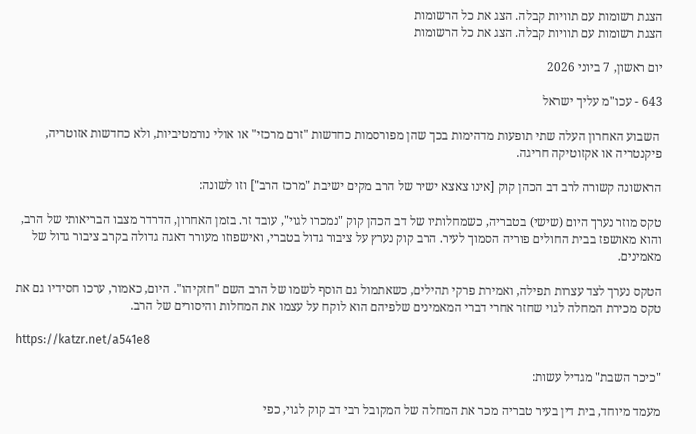הצגת רשומות עם תוויות קבלה. הצג את כל הרשומות
הצגת רשומות עם תוויות קבלה. הצג את כל הרשומות

יום ראשון, 7 ביוני 2026

643 - עכו"מ עליך ישראל

 השבוע האחרון העלה שתי תופעות מדהימות בכך שהן מפורסמות כחדשות "זרם מרכזי" או אולי נורמטיביות, ולא כחדשות אזוטריה, פיקנטריה או אקזוטיקה חריגה.

הראשונה קשורה לרב דב הכהן קוק [אינו צאצא ישיר של הרב מקים ישיבת "מרכז הרב"] וזו לשונה:

טקס מוזר נערך היום (שישי) בטבריה, כשמחלותיו של דב הכהן קוק "נמכרו לגוי", עובד זר. בזמן האחרון, הדרדר מצבו הבריאותי של הרב, והוא מאושפז בבית החולים פוריה הסמוך לעיר. הרב קוק נערץ על ציבור גדול בטברי, ואישפוזו מעורר דאגה גדולה בקרב ציבור גדול של מאמינים.

הטקס נערך לצד עצרות תפילה, ואמירת פרקי תהילים, כשאתמול גם הוסף לשמו של הרב השם "חזקיהו". היום, כאמור, ערכו חסידיו גם את טקס מכירת המחלה לגוי שחזר אחרי דברי המאמינים שלפיהם הוא לוקח על עצמו את המחלות והיסורים של הרב.

https://katzr.net/a541e8

"כיכר השבת" מגדיל עשות:

מעמד מיוחד, בית דין בעיר טבריה מכר את המחלה של המקובל רבי דב קוק לגוי, כפי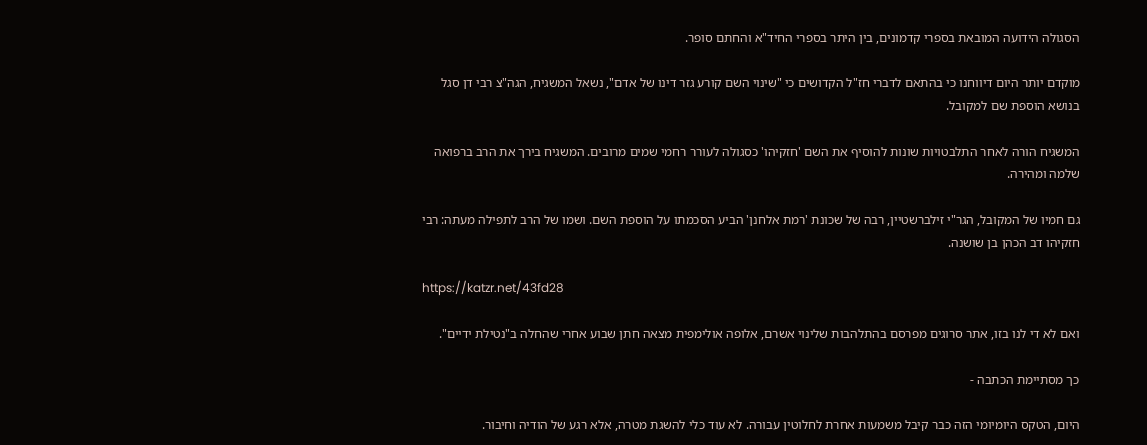הסגולה הידועה המובאת בספרי קדמונים, בין היתר בספרי החיד"א והחתם סופר.

מוקדם יותר היום דיווחנו כי בהתאם לדברי חז"ל הקדושים כי "שינוי השם קורע גזר דינו של אדם", נשאל המשגיח, הגה"צ רבי דן סגל בנושא הוספת שם למקובל.

המשגיח הורה לאחר התלבטויות שונות להוסיף את השם 'חזקיהו' כסגולה לעורר רחמי שמים מרובים. המשגיח בירך את הרב ברפואה שלמה ומהירה.

גם חמיו של המקובל, הגר"י זילברשטיין, רבה של שכונת 'רמת אלחנן' הביע הסכמתו על הוספת השם. ושמו של הרב לתפילה מעתה: רבי חזקיהו דב הכהן בן שושנה.

https://katzr.net/43fd28

ואם לא די לנו בזו, אתר סרוגים מפרסם בהתלהבות שלינוי אשרם, אלופה אולימפית מצאה חתן שבוע אחרי שהחלה ב"נטילת ידיים".

כך מסתיימת הכתבה -

היום, הטקס היומיומי הזה כבר קיבל משמעות אחרת לחלוטין עבורה. לא עוד כלי להשגת מטרה, אלא רגע של הודיה וחיבור.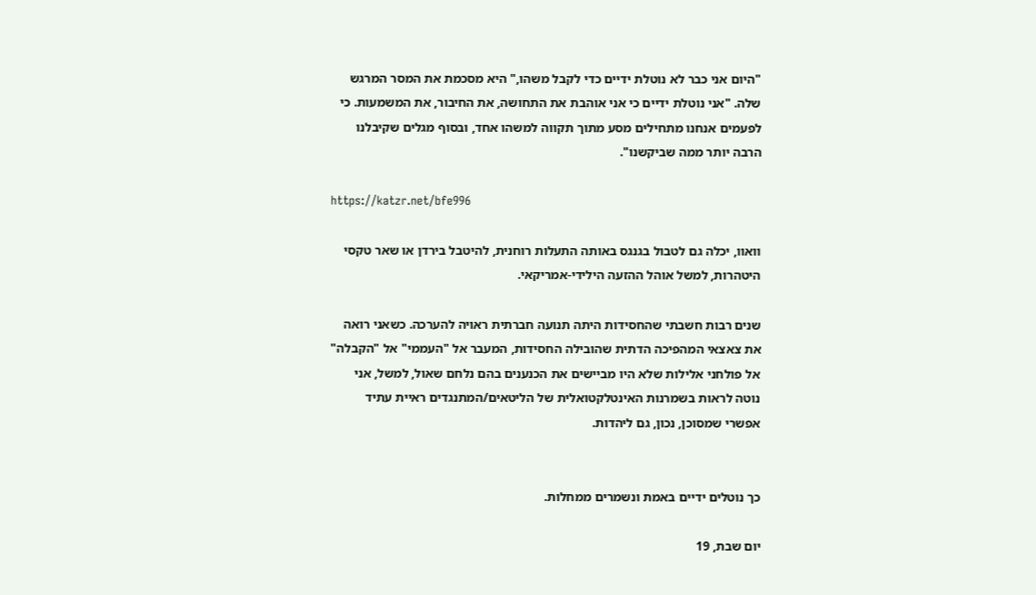"היום אני כבר לא נוטלת ידיים כדי לקבל משהו," היא מסכמת את המסר המרגש שלה. "אני נוטלת ידיים כי אני אוהבת את התחושה, את החיבור, את המשמעות. כי לפעמים אנחנו מתחילים מסע מתוך תקווה למשהו אחד, ובסוף מגלים שקיבלנו הרבה יותר ממה שביקשנו".

https://katzr.net/bfe996

וואוו, יכלה גם לטבול בגנגס באותה התעלות רוחנית, להיטבל בירדן או שאר טקסי היטהרות, למשל אוהל ההזעה הילידי-אמריקאי.

שנים רבות חשבתי שהחסידות היתה תנועה חברתית ראויה להערכה. כשאני רואה את צאצאי המהפיכה הדתית שהובילה החסידות, המעבר אל "העממי" אל "הקבלה" אל פולחני אלילות שלא היו מביישים את הכנענים בהם נלחם שאול, למשל, אני נוטה לראות בשמרנות האינטלקטואלית של הליטאים/המתנגדים ראיית עתיד אפשרי שמסוכן, נכון, גם ליהדות.


כך נוטלים ידיים באמת ונשמרים ממחלות.

יום שבת, 19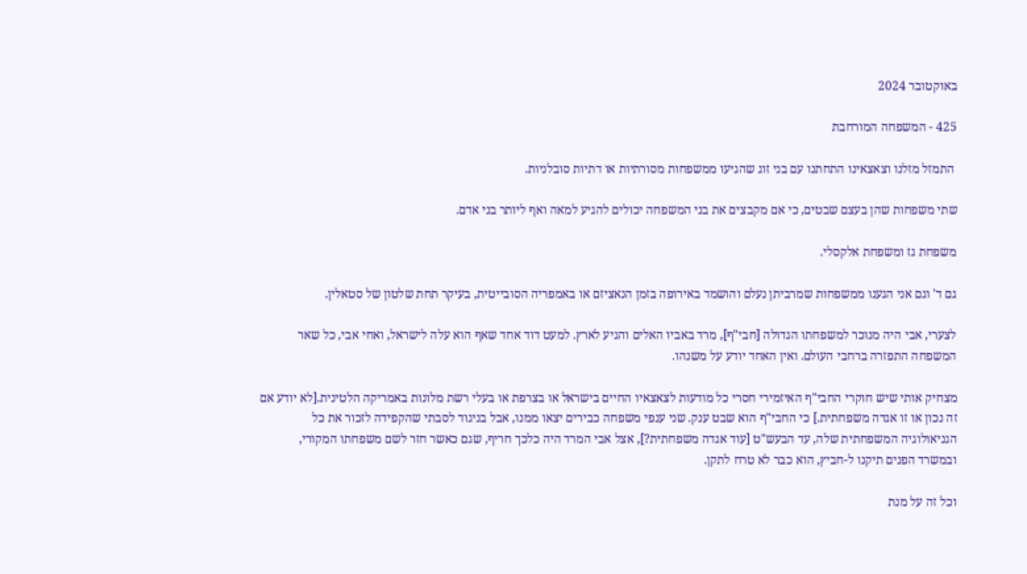באוקטובר 2024

425 - המשפחה המורחבת

 התמזל מזלנו וצאצאינו התחתנו עם בני זוג שהגיעו ממשפחות מסורתיות או דתיות סובלניות.

שתי משפחות שהן בעצם שבטים, כי אם מקבצים את בני המשפחה יכולים להגיע למאה ואף ליותר בני אדם.

משפחת גז ומשפחת אלקסלי.

גם ד' וגם אני הגענו ממשפחות שמרביתן נעלם והושמד באירופה בזמן הנאציזם או באמפריה הסובייטית, בעיקר תחת שלטון של סטאלין.

לצערי, אבי היה מנוכר למשפחתו הגדולה [חבי"ף], מרד באביו האלים והגיע לארץ. למעט דוד אחד שאף הוא עלה לישראל, ואחי אבי, כל שאר המשפחה התפזרה ברחבי העולם. ואין האחד יודע על משנהו.

מצחיק אותי שיש חוקרי החבי"ף האיזמירי חסרי כל מודעות לצאצאיו החיים בישראל או בצרפת או בעלי רשת מלונות באמריקה הלטינית.[לא יודע אם זה נכון או זו אגדה משפחתית.] כי החבי"ף הוא שבט ענק. שני ענפי משפחה כבירים יצאו ממנו, אבל בניגוד לסבתי שהקפידה לזכור את כל הגניאולוגיה המשפחתית שלה, עד הבעש"ט [עוד אגדה משפחתית?], אצל אבי המרד היה כלכך חריף, שגם כאשר חזר לשם משפחתו המקורי, ובמשרד הפנים תיקנו ל-חביץ, הוא כבר לא טרח לתקן.

וכל זה על מנת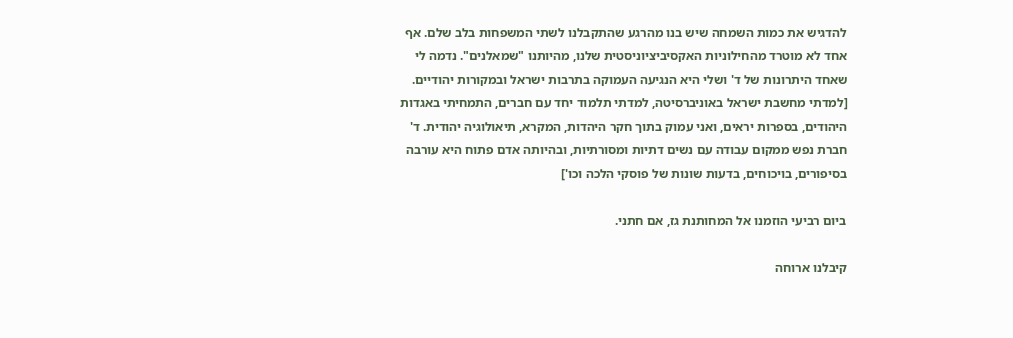להדגיש את כמות השמחה שיש בנו מהרגע שהתקבלנו לשתי המשפחות בלב שלם. אף אחד לא מוטרד מהחילוניות האקסיביציוניסטית שלנו, מהיותנו "שמאלנים". נדמה לי שאחד היתרונות של ד' ושלי היא הנגיעה העמוקה בתרבות ישראל ובמקורות יהודיים. [למדתי מחשבת ישראל באוניברסיטה, למדתי תלמוד יחד עם חברים, התמחיתי באגדות היהודים, בספרות יראים, ואני עמוק בתוך חקר היהדות, המקרא, תיאולוגיה יהודית. ד' חברת נפש ממקום עבודה עם נשים דתיות ומסורתיות, ובהיותה אדם פתוח היא עורבה בסיפורים, בויכוחים, בדעות שונות של פוסקי הלכה וכו']

ביום רביעי הוזמנו אל המחותנת גז, אם חתני.

קיבלנו ארוחה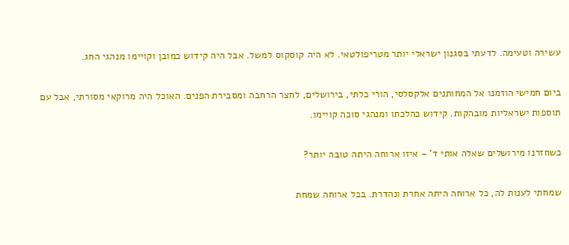עשירה וטעימה. לדעתי בסגנון ישראלי יותר מטריפולטאי. לא היה קוסקוס למשל. אבל היה קידוש כמובן וקויימו מנהגי החג.

ביום חמישי הוזמנו אל המחותנים אלקסלסי, הורי כלתי, בירושלים, לחצר הרחבה ומסבירת הפנים. האוכל היה מרוקאי מסורתי, אבל עם תוספות ישראליות מובהקות. קידוש כהלכתו ומנהגי סוכה קויימו.

כשחזרנו מירושלים שאלה אותי ד' - איזו ארוחה היתה טובה יותר?

שמחתי לענות לה, כל ארוחה היתה אחרת ונהדרת. בכל ארוחה שמחת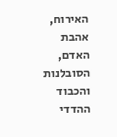האירוח, אהבת האדם, הסובלנות והכבוד ההדדי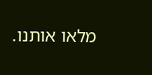מלאו אותנו.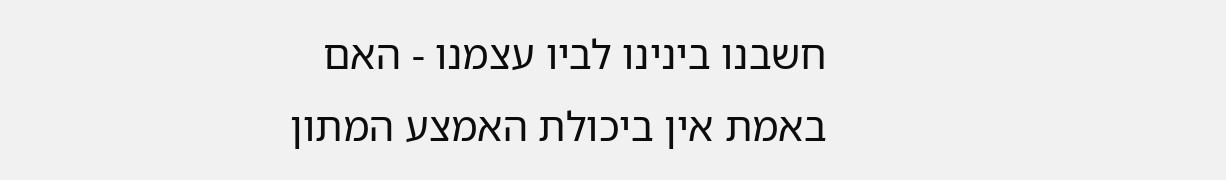חשבנו בינינו לביו עצמנו - האם באמת אין ביכולת האמצע המתון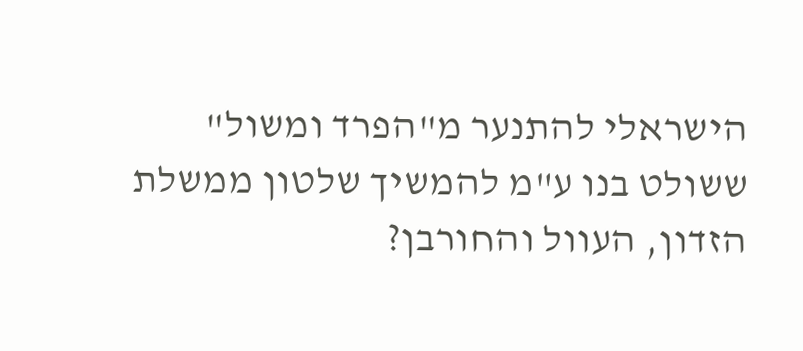הישראלי להתנער מ"הפרד ומשול" ששולט בנו ע"מ להמשיך שלטון ממשלת הזדון, העוול והחורבן?